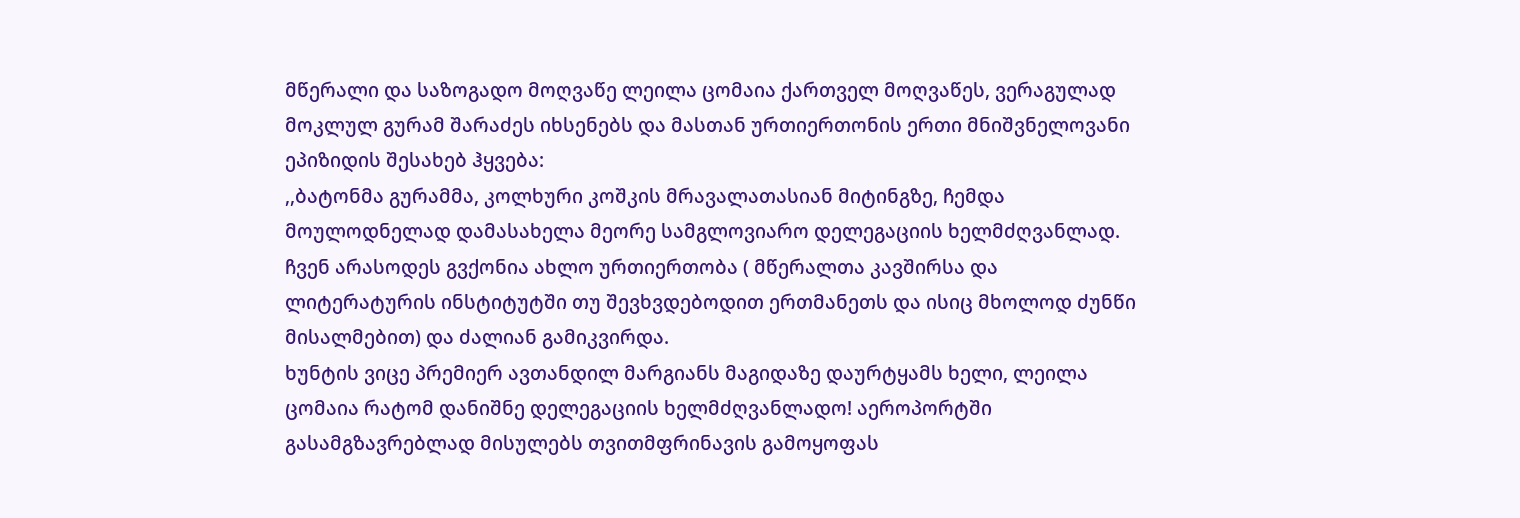მწერალი და საზოგადო მოღვაწე ლეილა ცომაია ქართველ მოღვაწეს, ვერაგულად მოკლულ გურამ შარაძეს იხსენებს და მასთან ურთიერთონის ერთი მნიშვნელოვანი ეპიზიდის შესახებ ჰყვება:
,,ბატონმა გურამმა, კოლხური კოშკის მრავალათასიან მიტინგზე, ჩემდა მოულოდნელად დამასახელა მეორე სამგლოვიარო დელეგაციის ხელმძღვანლად.
ჩვენ არასოდეს გვქონია ახლო ურთიერთობა ( მწერალთა კავშირსა და ლიტერატურის ინსტიტუტში თუ შევხვდებოდით ერთმანეთს და ისიც მხოლოდ ძუნწი მისალმებით) და ძალიან გამიკვირდა.
ხუნტის ვიცე პრემიერ ავთანდილ მარგიანს მაგიდაზე დაურტყამს ხელი, ლეილა ცომაია რატომ დანიშნე დელეგაციის ხელმძღვანლადო! აეროპორტში გასამგზავრებლად მისულებს თვითმფრინავის გამოყოფას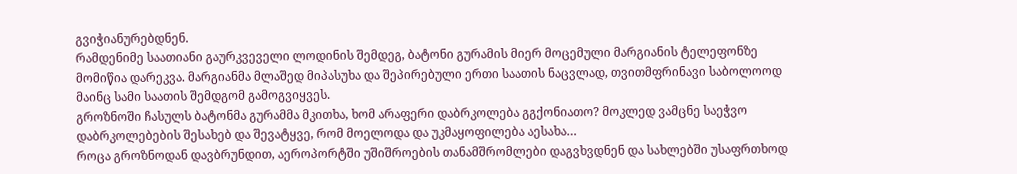გვიჭიანურებდნენ.
რამდენიმე საათიანი გაურკვეველი ლოდინის შემდეგ, ბატონი გურამის მიერ მოცემული მარგიანის ტელეფონზე მომიწია დარეკვა. მარგიანმა მლაშედ მიპასუხა და შეპირებული ერთი საათის ნაცვლად, თვითმფრინავი საბოლოოდ მაინც სამი საათის შემდგომ გამოგვიყვეს.
გროზნოში ჩასულს ბატონმა გურამმა მკითხა, ხომ არაფერი დაბრკოლება გგქონიათო? მოკლედ ვამცნე საეჭვო დაბრკოლებების შესახებ და შევატყვე, რომ მოელოდა და უკმაყოფილება აესახა…
როცა გროზნოდან დავბრუნდით, აეროპორტში უშიშროების თანამშრომლები დაგვხვდნენ და სახლებში უსაფრთხოდ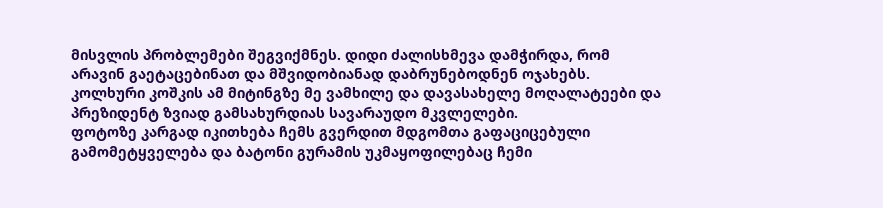მისვლის პრობლემები შეგვიქმნეს. დიდი ძალისხმევა დამჭირდა, რომ არავინ გაეტაცებინათ და მშვიდობიანად დაბრუნებოდნენ ოჯახებს.
კოლხური კოშკის ამ მიტინგზე მე ვამხილე და დავასახელე მოღალატეები და პრეზიდენტ ზვიად გამსახურდიას სავარაუდო მკვლელები.
ფოტოზე კარგად იკითხება ჩემს გვერდით მდგომთა გაფაციცებული გამომეტყველება და ბატონი გურამის უკმაყოფილებაც ჩემი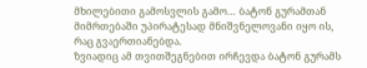მხილებითი გამოსვლის გამო… ბატონ გურამთან მიმრთებაში უპირატესად მნიშვნელოვანი იყო ის, რაც გვაერთიანებდა.
ზვიადიც ამ თვითშეგნებით ირჩევდა ბატონ გურამს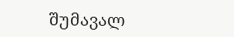შუმავალ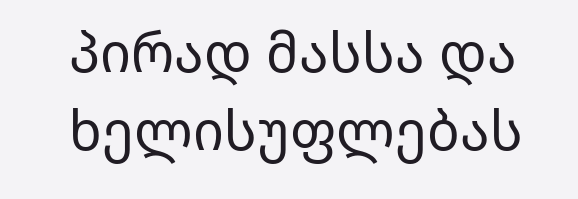პირად მასსა და ხელისუფლებას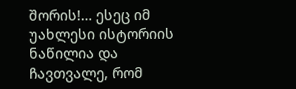შორის!… ესეც იმ უახლესი ისტორიის ნაწილია და ჩავთვალე, რომ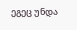ეგეც უნდა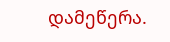დამეწერა.